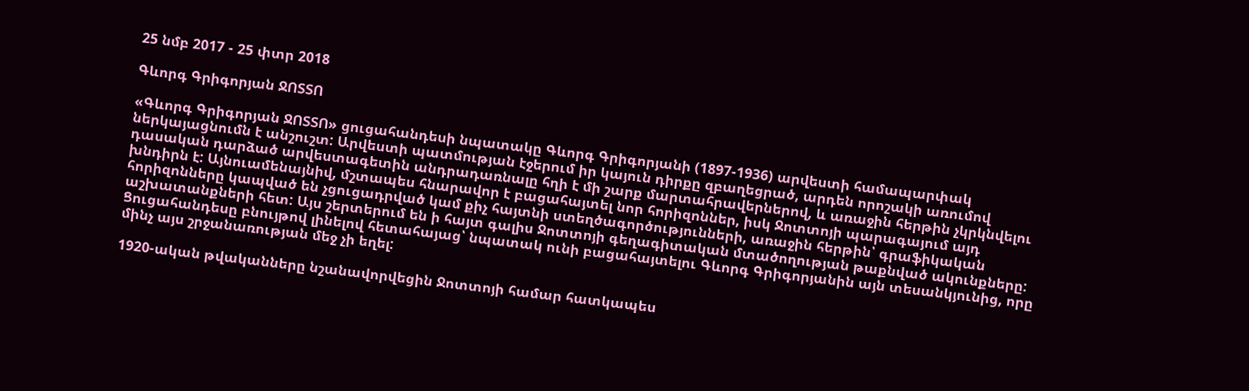25 նմբ 2017 - 25 փտր 2018

Գևորգ Գրիգորյան ՋՈՏՏՈ

«Գևորգ Գրիգորյան ՋՈՏՏՈ» ցուցահանդեսի նպատակը Գևորգ Գրիգորյանի (1897-1936) արվեստի համապարփակ ներկայացնումն է անշուշտ: Արվեստի պատմության էջերում իր կայուն դիրքը զբաղեցրած, արդեն որոշակի առումով դասական դարձած արվեստագետին անդրադառնալը հղի է մի շարք մարտահրավերներով, և առաջին հերթին չկրկնվելու խնդիրն է: Այնուամենայնիվ, մշտապես հնարավոր է բացահայտել նոր հորիզոններ, իսկ Ջոտտոյի պարագայում այդ հորիզոնները կապված են չցուցադրված կամ քիչ հայտնի ստեղծագործությունների, առաջին հերթին՝ գրաֆիկական աշխատանքների հետ: Այս շերտերում են ի հայտ գալիս Ջոտտոյի գեղագիտական մտածողության թաքնված ակունքները: Ցուցահանդեսը բնույթով լինելով հետահայաց՝ նպատակ ունի բացահայտելու Գևորգ Գրիգորյանին այն տեսանկյունից, որը մինչ այս շրջանառության մեջ չի եղել:

1920-ական թվականները նշանավորվեցին Ջոտտոյի համար հատկապես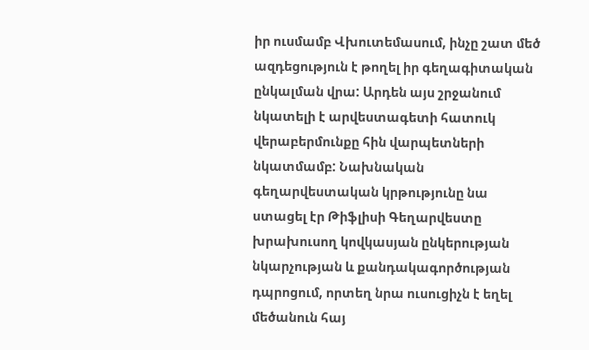իր ուսմամբ Վխուտեմասում, ինչը շատ մեծ ազդեցություն է թողել իր գեղագիտական ընկալման վրա: Արդեն այս շրջանում նկատելի է արվեստագետի հատուկ վերաբերմունքը հին վարպետների նկատմամբ: Նախնական գեղարվեստական կրթությունը նա ստացել էր Թիֆլիսի Գեղարվեստը խրախուսող կովկասյան ընկերության նկարչության և քանդակագործության դպրոցում, որտեղ նրա ուսուցիչն է եղել մեծանուն հայ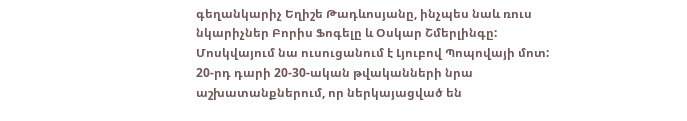գեղանկարիչ Եղիշե Թադևոսյանը, ինչպես նաև ռուս նկարիչներ Բորիս Ֆոգելը և Օսկար Շմերլինգը: Մոսկվայում նա ուսուցանում է Լյուբով Պոպովայի մոտ: 20-րդ դարի 20-30-ական թվականների նրա աշխատանքներում, որ ներկայացված են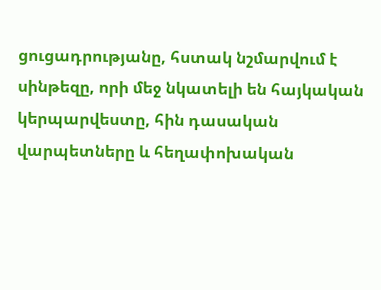ցուցադրությանը, հստակ նշմարվում է սինթեզը, որի մեջ նկատելի են հայկական կերպարվեստը, հին դասական վարպետները և հեղափոխական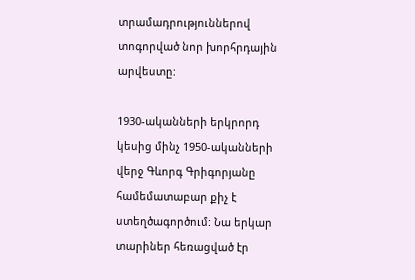տրամադրություններով տոգորված նոր խորհրդային արվեստը:

1930-ականների երկրորդ կեսից մինչ 1950-ականների վերջ Գևորգ Գրիգորյանը համեմատաբար քիչ է ստեղծագործում: Նա երկար տարիներ հեռացված էր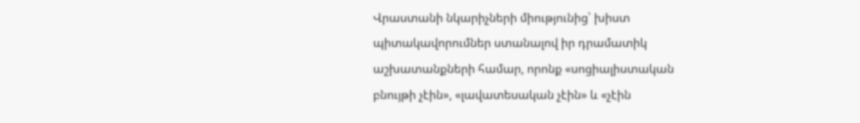Վրաստանի նկարիչների միությունից՝ խիստ պիտակավորումներ ստանալով իր դրամատիկ աշխատանքների համար, որոնք «սոցիալիստական բնույթի չէին», «լավատեսական չէին» և «չէին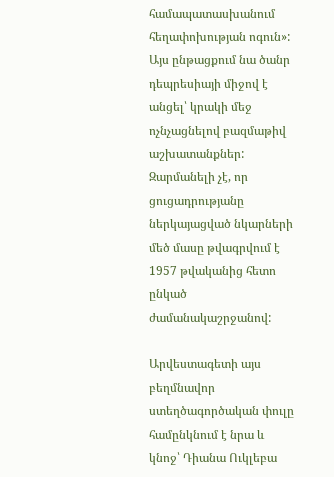համապատասխանում հեղափոխության ոգուն»: Այս ընթացքում նա ծանր դեպրեսիայի միջով է անցել՝ կրակի մեջ ոչնչացնելով բազմաթիվ աշխատանքներ: Զարմանելի չէ, որ ցուցադրությանը ներկայացված նկարների մեծ մասը թվագրվում է 1957 թվականից հետո ընկած ժամանակաշրջանով:

Արվեստագետի այս բեղմնավոր ստեղծագործական փուլը համընկնում է նրա և կնոջ՝ Դիանա Ուկլեբա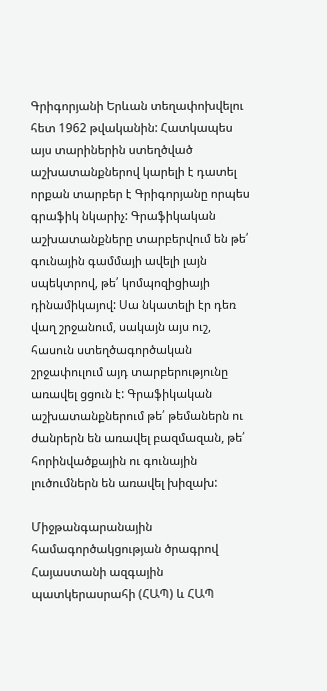Գրիգորյանի Երևան տեղափոխվելու հետ 1962 թվականին: Հատկապես այս տարիներին ստեղծված աշխատանքներով կարելի է դատել որքան տարբեր է Գրիգորյանը որպես գրաֆիկ նկարիչ: Գրաֆիկական աշխատանքները տարբերվում են թե՛ գունային գամմայի ավելի լայն սպեկտրով, թե՛ կոմպոզիցիայի դինամիկայով: Սա նկատելի էր դեռ վաղ շրջանում, սակայն այս ուշ, հասուն ստեղծագործական շրջափուլում այդ տարբերությունը առավել ցցուն է: Գրաֆիկական աշխատանքներում թե՛ թեմաներն ու ժանրերն են առավել բազմազան, թե՛ հորինվածքային ու գունային լուծումներն են առավել խիզախ:

Միջթանգարանային համագործակցության ծրագրով Հայաստանի ազգային պատկերասրահի (ՀԱՊ) և ՀԱՊ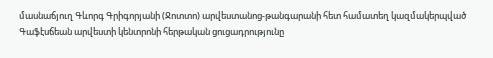մասնաճյուղ Գևորգ Գրիգորյանի (Ջոտտո) արվեստանոց-թանգարանի հետ համատեղ կազմակերպված Գաֆէսճեան արվեստի կենտրոնի հերթական ցուցադրությունը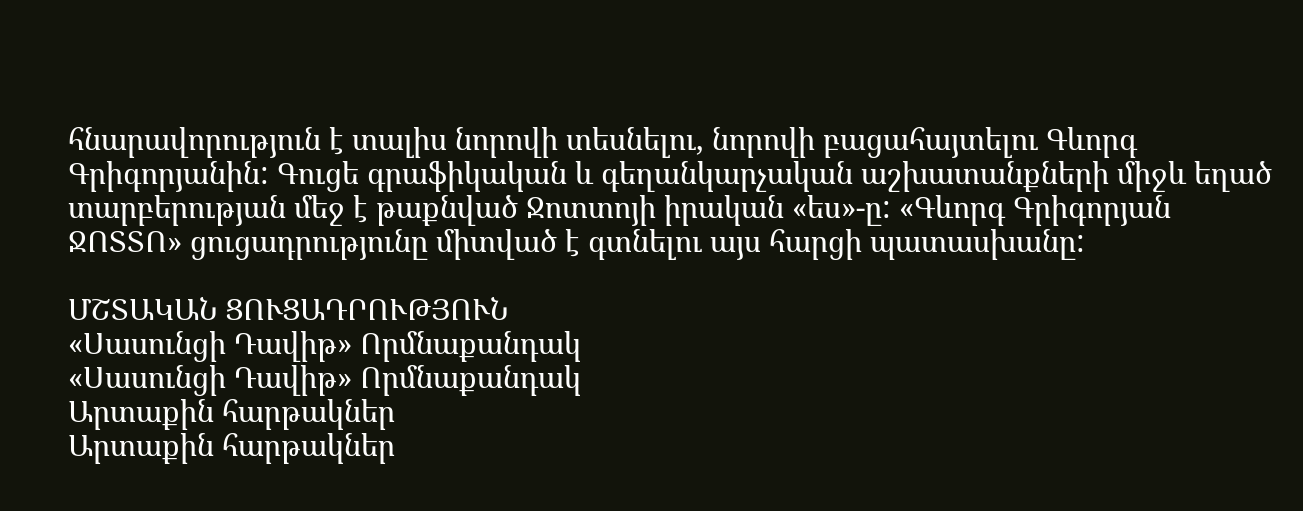հնարավորություն է տալիս նորովի տեսնելու, նորովի բացահայտելու Գևորգ Գրիգորյանին: Գուցե գրաֆիկական և գեղանկարչական աշխատանքների միջև եղած տարբերության մեջ է թաքնված Ջոտտոյի իրական «ես»-ը: «Գևորգ Գրիգորյան ՋՈՏՏՈ» ցուցադրությունը միտված է գտնելու այս հարցի պատասխանը:

ՄՇՏԱԿԱՆ ՑՈՒՑԱԴՐՈՒԹՅՈՒՆ
«Սասունցի Դավիթ» Որմնաքանդակ
«Սասունցի Դավիթ» Որմնաքանդակ
Արտաքին հարթակներ
Արտաքին հարթակներ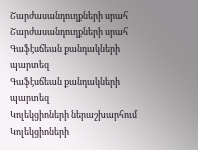Շարժասանդուղքների սրահ
Շարժասանդուղքների սրահ
Գաֆէսճեան քանդակների պարտեզ
Գաֆէսճեան քանդակների պարտեզ
Կոլեկցիոների ներաշխարհում
Կոլեկցիոների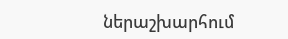ներաշխարհում